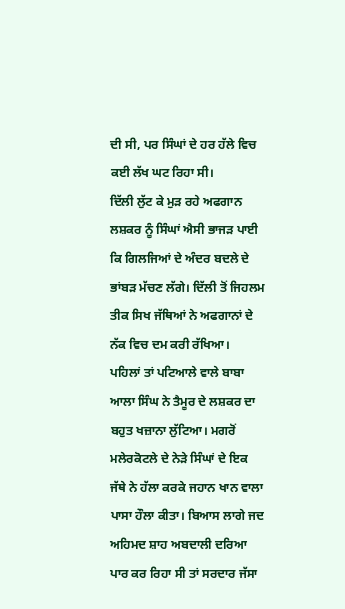ਦੀ ਸੀ, ਪਰ ਸਿੰਘਾਂ ਦੇ ਹਰ ਹੱਲੇ ਵਿਚ ਕਈ ਲੱਖ ਘਟ ਰਿਹਾ ਸੀ।
ਦਿੱਲੀ ਲੁੱਟ ਕੇ ਮੁੜ ਰਹੇ ਅਫਗਾਨ ਲਸ਼ਕਰ ਨੂੰ ਸਿੰਘਾਂ ਐਸੀ ਭਾਜੜ ਪਾਈ ਕਿ ਗਿਲਜਿਆਂ ਦੇ ਅੰਦਰ ਬਦਲੇ ਦੇ ਭਾਂਬੜ ਮੱਚਣ ਲੱਗੇ। ਦਿੱਲੀ ਤੋਂ ਜਿਹਲਮ ਤੀਕ ਸਿਖ ਜੱਥਿਆਂ ਨੇ ਅਫਗਾਨਾਂ ਦੇ ਨੱਕ ਵਿਚ ਦਮ ਕਰੀ ਰੱਖਿਆ।
ਪਹਿਲਾਂ ਤਾਂ ਪਟਿਆਲੇ ਵਾਲੇ ਬਾਬਾ ਆਲਾ ਸਿੰਘ ਨੇ ਤੈਮੂਰ ਦੇ ਲਸ਼ਕਰ ਦਾ ਬਹੁਤ ਖਜ਼ਾਨਾ ਲੁੱਟਿਆ। ਮਗਰੋਂ ਮਲੇਰਕੋਟਲੇ ਦੇ ਨੇੜੇ ਸਿੰਘਾਂ ਦੇ ਇਕ ਜੱਥੇ ਨੇ ਹੱਲਾ ਕਰਕੇ ਜਹਾਨ ਖਾਨ ਵਾਲਾ ਪਾਸਾ ਹੌਲਾ ਕੀਤਾ। ਬਿਆਸ ਲਾਗੇ ਜਦ ਅਹਿਮਦ ਸ਼ਾਹ ਅਬਦਾਲੀ ਦਰਿਆ ਪਾਰ ਕਰ ਰਿਹਾ ਸੀ ਤਾਂ ਸਰਦਾਰ ਜੱਸਾ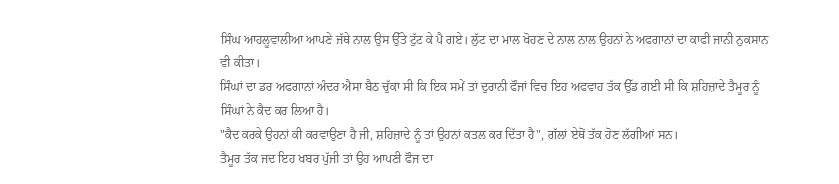ਸਿੰਘ ਆਹਲੂਵਾਲੀਆ ਆਪਣੇ ਜੱਥੇ ਨਾਲ ਉਸ ਉੱਤੇ ਟੁੱਟ ਕੇ ਪੈ ਗਏ। ਲੁੱਟ ਦਾ ਮਾਲ ਖੋਹਣ ਦੇ ਨਾਲ ਨਾਲ ਉਹਨਾਂ ਨੇ ਅਫਗਾਨਾਂ ਦਾ ਕਾਫੀ ਜਾਨੀ ਨੁਕਸਾਨ ਵੀ ਕੀਤਾ।
ਸਿੰਘਾਂ ਦਾ ਡਰ ਅਫਗਾਨਾਂ ਅੰਦਰ ਐਸਾ ਬੈਠ ਚੁੱਕਾ ਸੀ ਕਿ ਇਕ ਸਮੇਂ ਤਾਂ ਦੁਰਾਨੀ ਫੌਜਾਂ ਵਿਚ ਇਹ ਅਫਵਾਹ ਤੱਕ ਉੱਡ ਗਈ ਸੀ ਕਿ ਸ਼ਹਿਜ਼ਾਦੇ ਤੈਮੂਰ ਨੂੰ ਸਿੰਘਾਂ ਨੇ ਕੈਦ ਕਰ ਲਿਆ ਹੈ।
"ਕੈਦ ਕਰਕੇ ਉਹਨਾਂ ਕੀ ਕਰਵਾਉਣਾ ਹੈ ਜੀ, ਸ਼ਹਿਜ਼ਾਦੇ ਨੂੰ ਤਾਂ ਉਹਨਾਂ ਕਤਲ ਕਰ ਦਿੱਤਾ ਹੈ", ਗੱਲਾਂ ਏਥੋਂ ਤੱਕ ਹੋਣ ਲੱਗੀਆਂ ਸਨ।
ਤੈਮੂਰ ਤੱਕ ਜਦ ਇਹ ਖਬਰ ਪੁੱਜੀ ਤਾਂ ਉਹ ਆਪਣੀ ਫੌਜ ਦਾ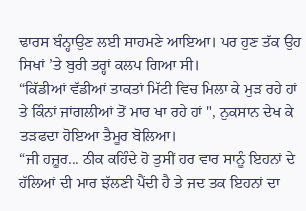ਢਾਰਸ ਬੰਨ੍ਹਾਉਣ ਲਈ ਸਾਹਮਣੇ ਆਇਆ। ਪਰ ਹੁਣ ਤੱਕ ਉਹ ਸਿਖਾਂ ’ਤੇ ਬੁਰੀ ਤਰ੍ਹਾਂ ਕਲਪ ਗਿਆ ਸੀ।
“ਕਿੱਡੀਆਂ ਵੱਡੀਆਂ ਤਾਕਤਾਂ ਮਿੱਟੀ ਵਿਚ ਮਿਲਾ ਕੇ ਮੁੜ ਰਹੇ ਹਾਂ ਤੇ ਕਿੰਨਾਂ ਜਾਂਗਲੀਆਂ ਤੋਂ ਮਾਰ ਖਾ ਰਹੇ ਹਾਂ ", ਨੁਕਸਾਨ ਦੇਖ ਕੇ ਤੜਫਦਾ ਹੋਇਆ ਤੈਮੂਰ ਬੋਲਿਆ।
“ਜੀ ਹਜ਼ੂਰ... ਠੀਕ ਕਹਿੰਦੇ ਹੋ ਤੁਸੀਂ ਹਰ ਵਾਰ ਸਾਨੂੰ ਇਹਨਾਂ ਦੇ ਹੱਲਿਆਂ ਦੀ ਮਾਰ ਝੱਲਣੀ ਪੈਂਦੀ ਹੈ ਤੇ ਜਦ ਤਕ ਇਹਨਾਂ ਦਾ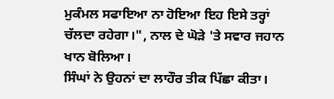ਮੁਕੰਮਲ ਸਫਾਇਆ ਨਾ ਹੋਇਆ ਇਹ ਇਸੇ ਤਰ੍ਹਾਂ ਚੱਲਦਾ ਰਹੇਗਾ।", ਨਾਲ ਦੇ ਘੋੜੇ 'ਤੇ ਸਵਾਰ ਜਹਾਨ ਖਾਨ ਬੋਲਿਆ।
ਸਿੰਘਾਂ ਨੇ ਉਹਨਾਂ ਦਾ ਲਾਹੌਰ ਤੀਕ ਪਿੱਛਾ ਕੀਤਾ।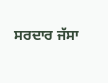ਸਰਦਾਰ ਜੱਸਾ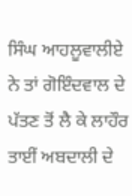ਸਿੰਘ ਆਹਲੂਵਾਲੀਏ ਨੇ ਤਾਂ ਗੋਇੰਦਵਾਲ ਦੇ ਪੱਤਣ ਤੋਂ ਲੈ ਕੇ ਲਾਹੌਰ ਤਾਈਂ ਅਬਦਾਲੀ ਦੇ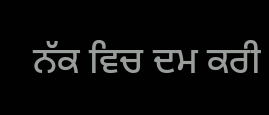ਨੱਕ ਵਿਚ ਦਮ ਕਰੀ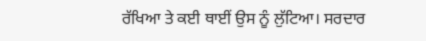ਰੱਖਿਆ ਤੇ ਕਈ ਥਾਈਂ ਉਸ ਨੂੰ ਲੁੱਟਿਆ। ਸਰਦਾਰ